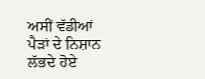ਅਸੀਂ ਵੱਡੀਆਂ ਪੈੜਾਂ ਦੇ ਨਿਸ਼ਾਨ ਲੱਭਦੇ ਹੋਏ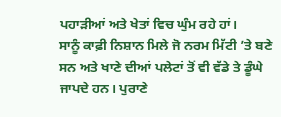ਪਹਾੜੀਆਂ ਅਤੇ ਖੇਤਾਂ ਵਿਚ ਘੁੰਮ ਰਹੇ ਹਾਂ।
ਸਾਨੂੰ ਕਾਫ਼ੀ ਨਿਸ਼ਾਨ ਮਿਲੇ ਜੋ ਨਰਮ ਮਿੱਟੀ ’ਤੇ ਬਣੇ ਸਨ ਅਤੇ ਖਾਣੇ ਦੀਆਂ ਪਲੇਟਾਂ ਤੋਂ ਵੀ ਵੱਡੇ ਤੇ ਡੂੰਘੇ ਜਾਪਦੇ ਹਨ। ਪੁਰਾਣੇ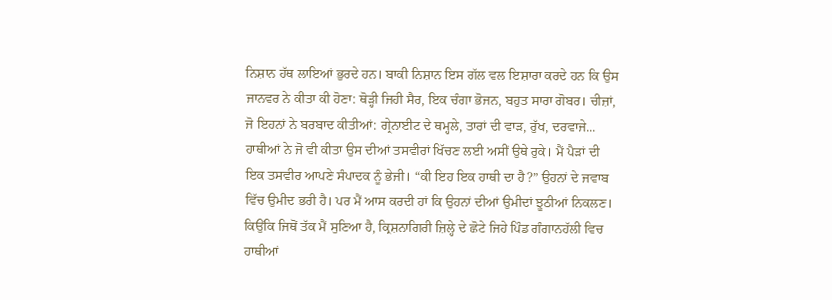ਨਿਸ਼ਾਨ ਹੱਥ ਲਾਇਆਂ ਭੁਰਦੇ ਹਨ। ਬਾਕੀ ਨਿਸ਼ਾਨ ਇਸ ਗੱਲ ਵਲ ਇਸ਼ਾਰਾ ਕਰਦੇ ਹਨ ਕਿ ਉਸ ਜਾਨਵਰ ਨੇ ਕੀਤਾ ਕੀ ਹੋਣਾ: ਥੋੜ੍ਹੀ ਜਿਹੀ ਸੈਰ, ਇਕ ਚੰਗਾ ਭੋਜਨ, ਬਹੁਤ ਸਾਰਾ ਗੋਬਰ। ਚੀਜ਼ਾਂ, ਜੋ ਇਹਨਾਂ ਨੇ ਬਰਬਾਦ ਕੀਤੀਆਂ: ਗ੍ਰੇਨਾਈਟ ਦੇ ਥਮ੍ਹਲੇ, ਤਾਰਾਂ ਦੀ ਵਾੜ, ਰੁੱਖ, ਦਰਵਾਜੇ...
ਹਾਥੀਆਂ ਨੇ ਜੋ ਵੀ ਕੀਤਾ ਉਸ ਦੀਆਂ ਤਸਵੀਰਾਂ ਖਿੱਚਣ ਲਈ ਅਸੀਂ ਉਥੇ ਰੁਕੇ। ਮੈਂ ਪੈੜਾਂ ਦੀ ਇਕ ਤਸਵੀਰ ਆਪਣੇ ਸੰਪਾਦਕ ਨੂੰ ਭੇਜੀ। “ਕੀ ਇਹ ਇਕ ਹਾਥੀ ਦਾ ਹੈ?” ਉਹਨਾਂ ਦੇ ਜਵਾਬ ਵਿੱਚ ਉਮੀਦ ਭਰੀ ਹੈ। ਪਰ ਮੈਂ ਆਸ ਕਰਦੀ ਹਾਂ ਕਿ ਉਹਨਾਂ ਦੀਆਂ ਉਮੀਦਾਂ ਝੂਠੀਆਂ ਨਿਕਲਣ।
ਕਿਉਂਕਿ ਜਿਥੋਂ ਤੱਕ ਮੈਂ ਸੁਣਿਆ ਹੈ, ਕ੍ਰਿਸ਼ਨਾਗਿਰੀ ਜ਼ਿਲ੍ਹੇ ਦੇ ਛੋਟੇ ਜਿਹੇ ਪਿੰਡ ਗੰਗਾਨਹੱਲੀ ਵਿਚ ਹਾਥੀਆਂ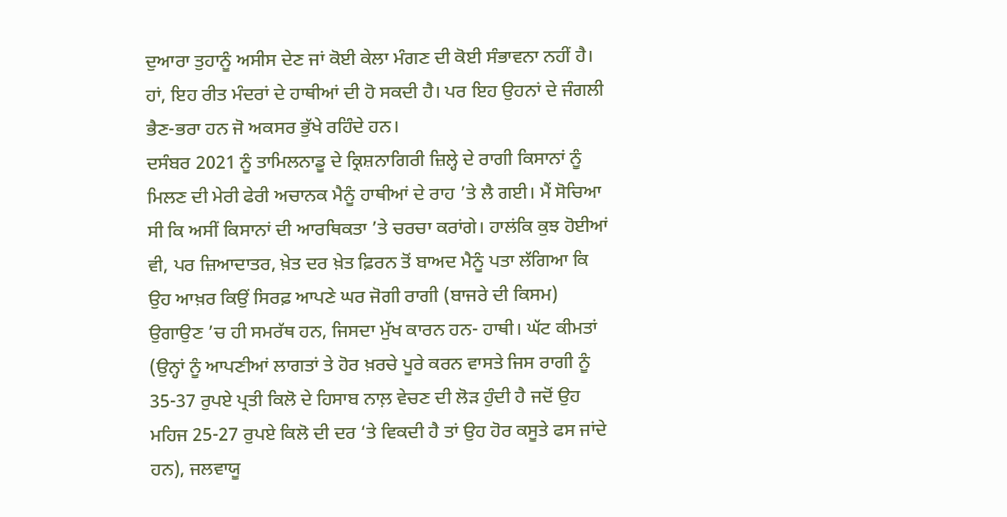ਦੁਆਰਾ ਤੁਹਾਨੂੰ ਅਸੀਸ ਦੇਣ ਜਾਂ ਕੋਈ ਕੇਲਾ ਮੰਗਣ ਦੀ ਕੋਈ ਸੰਭਾਵਨਾ ਨਹੀਂ ਹੈ। ਹਾਂ, ਇਹ ਰੀਤ ਮੰਦਰਾਂ ਦੇ ਹਾਥੀਆਂ ਦੀ ਹੋ ਸਕਦੀ ਹੈ। ਪਰ ਇਹ ਉਹਨਾਂ ਦੇ ਜੰਗਲੀ ਭੈਣ-ਭਰਾ ਹਨ ਜੋ ਅਕਸਰ ਭੁੱਖੇ ਰਹਿੰਦੇ ਹਨ।
ਦਸੰਬਰ 2021 ਨੂੰ ਤਾਮਿਲਨਾਡੂ ਦੇ ਕ੍ਰਿਸ਼ਨਾਗਿਰੀ ਜ਼ਿਲ੍ਹੇ ਦੇ ਰਾਗੀ ਕਿਸਾਨਾਂ ਨੂੰ ਮਿਲਣ ਦੀ ਮੇਰੀ ਫੇਰੀ ਅਚਾਨਕ ਮੈਨੂੰ ਹਾਥੀਆਂ ਦੇ ਰਾਹ ’ਤੇ ਲੈ ਗਈ। ਮੈਂ ਸੋਚਿਆ ਸੀ ਕਿ ਅਸੀਂ ਕਿਸਾਨਾਂ ਦੀ ਆਰਥਿਕਤਾ ’ਤੇ ਚਰਚਾ ਕਰਾਂਗੇ। ਹਾਲਂਕਿ ਕੁਝ ਹੋਈਆਂ ਵੀ, ਪਰ ਜ਼ਿਆਦਾਤਰ, ਖ਼ੇਤ ਦਰ ਖ਼ੇਤ ਫ਼ਿਰਨ ਤੋਂ ਬਾਅਦ ਮੈਨੂੰ ਪਤਾ ਲੱਗਿਆ ਕਿ ਉਹ ਆਖ਼ਰ ਕਿਉਂ ਸਿਰਫ਼ ਆਪਣੇ ਘਰ ਜੋਗੀ ਰਾਗੀ (ਬਾਜਰੇ ਦੀ ਕਿਸਮ) ਉਗਾਉਣ ’ਚ ਹੀ ਸਮਰੱਥ ਹਨ, ਜਿਸਦਾ ਮੁੱਖ ਕਾਰਨ ਹਨ- ਹਾਥੀ। ਘੱਟ ਕੀਮਤਾਂ (ਉਨ੍ਹਾਂ ਨੂੰ ਆਪਣੀਆਂ ਲਾਗਤਾਂ ਤੇ ਹੋਰ ਖ਼ਰਚੇ ਪੂਰੇ ਕਰਨ ਵਾਸਤੇ ਜਿਸ ਰਾਗੀ ਨੂੰ 35-37 ਰੁਪਏ ਪ੍ਰਤੀ ਕਿਲੋ ਦੇ ਹਿਸਾਬ ਨਾਲ਼ ਵੇਚਣ ਦੀ ਲੋੜ ਹੁੰਦੀ ਹੈ ਜਦੋਂ ਉਹ ਮਹਿਜ 25-27 ਰੁਪਏ ਕਿਲੋ ਦੀ ਦਰ ‘ਤੇ ਵਿਕਦੀ ਹੈ ਤਾਂ ਉਹ ਹੋਰ ਕਸੂਤੇ ਫਸ ਜਾਂਦੇ ਹਨ), ਜਲਵਾਯੂ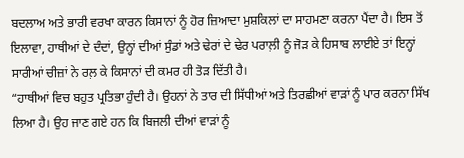ਬਦਲਾਅ ਅਤੇ ਭਾਰੀ ਵਰਖਾ ਕਾਰਨ ਕਿਸਾਨਾਂ ਨੂੰ ਹੋਰ ਜ਼ਿਆਦਾ ਮੁਸ਼ਕਿਲਾਂ ਦਾ ਸਾਹਮਣਾ ਕਰਨਾ ਪੈਂਦਾ ਹੈ। ਇਸ ਤੋਂ ਇਲਾਵਾ, ਹਾਥੀਆਂ ਦੇ ਦੰਦਾਂ, ਉਨ੍ਹਾਂ ਦੀਆਂ ਸੁੰਡਾਂ ਅਤੇ ਢੇਰਾਂ ਦੇ ਢੇਰ ਪਰਾਲ਼ੀ ਨੂੰ ਜੋੜ ਕੇ ਹਿਸਾਬ ਲਾਈਏ ਤਾਂ ਇਨ੍ਹਾਂ ਸਾਰੀਆਂ ਚੀਜ਼ਾਂ ਨੇ ਰਲ਼ ਕੇ ਕਿਸਾਨਾਂ ਦੀ ਕਮਰ ਹੀ ਤੋੜ ਦਿੱਤੀ ਹੈ।
“ਹਾਥੀਆਂ ਵਿਚ ਬਹੁਤ ਪ੍ਰਤਿਭਾ ਹੁੰਦੀ ਹੈ। ਉਹਨਾਂ ਨੇ ਤਾਰ ਦੀ ਸਿੱਧੀਆਂ ਅਤੇ ਤਿਰਛੀਆਂ ਵਾੜਾਂ ਨੂੰ ਪਾਰ ਕਰਨਾ ਸਿੱਖ ਲਿਆ ਹੈ। ਉਹ ਜਾਣ ਗਏ ਹਨ ਕਿ ਬਿਜਲੀ ਦੀਆਂ ਵਾੜਾਂ ਨੂੰ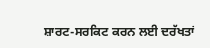ਸ਼ਾਰਟ-ਸਰਕਿਟ ਕਰਨ ਲਈ ਦਰੱਖਤਾਂ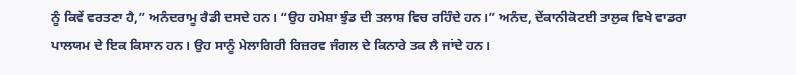ਨੂੰ ਕਿਵੇਂ ਵਰਤਣਾ ਹੈ,” ਅਨੰਦਰਾਮੂ ਰੈਡੀ ਦਸਦੇ ਹਨ। “ਉਹ ਹਮੇਸ਼ਾ ਝੁੰਡ ਦੀ ਤਲਾਸ਼ ਵਿਚ ਰਹਿੰਦੇ ਹਨ।” ਅਨੰਦ, ਦੇਂਕਾਨੀਕੋਟਈ ਤਾਲੁਕ ਵਿਖੇ ਵਾਡਰਾ ਪਾਲਯਮ ਦੇ ਇਕ ਕਿਸਾਨ ਹਨ। ਉਹ ਸਾਨੂੰ ਮੇਲਾਗਿਰੀ ਰਿਜ਼ਰਵ ਜੰਗਲ ਦੇ ਕਿਨਾਰੇ ਤਕ ਲੈ ਜਾਂਦੇ ਹਨ।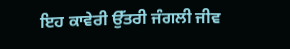ਇਹ ਕਾਵੇਰੀ ਉੱਤਰੀ ਜੰਗਲੀ ਜੀਵ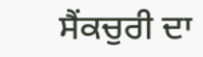ਸੈਂਕਚੁਰੀ ਦਾ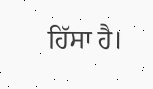ਹਿੱਸਾ ਹੈ।